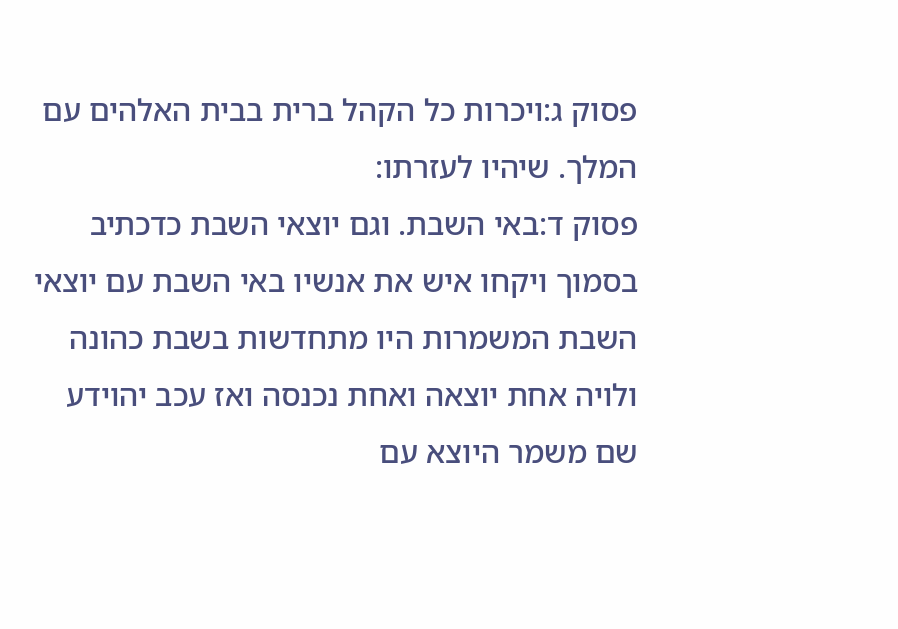פסוק ג:ויכרות כל הקהל ברית בבית האלהים עם המלך. שיהיו לעזרתו:
פסוק ד:באי השבת. וגם יוצאי השבת כדכתיב בסמוך ויקחו איש את אנשיו באי השבת עם יוצאי השבת המשמרות היו מתחדשות בשבת כהונה ולויה אחת יוצאה ואחת נכנסה ואז עכב יהוידע שם משמר היוצא עם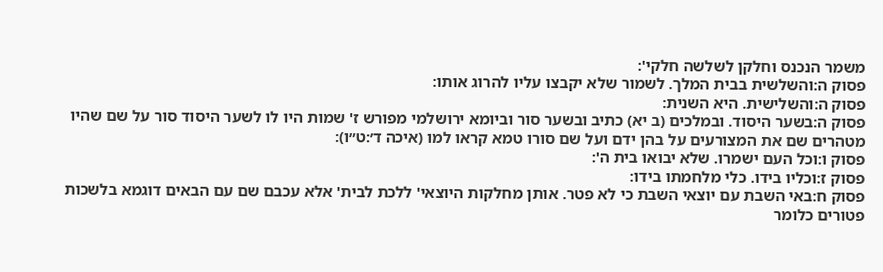משמר הנכנס וחלקן לשלשה חלקי':
פסוק ה:והשלשית בבית המלך. לשמור שלא יקבצו עליו להרוג אותו:
פסוק ה:והשלישית. היא השנית:
פסוק ה:בשער היסוד. ובמלכים (ב יא) כתיב ובשער סור וביומא ירושלמי מפורש ז' שמות היו לו לשער היסוד סור על שם שהיו מטהרים שם את המצורעים על בהן ידם ועל שם סורו טמא קראו למו (איכה ד׳:ט״ו):
פסוק ו:וכל העם ישמרו. שלא יבואו בית ה':
פסוק ז:וכליו בידו. כלי מלחמתו בידו:
פסוק ח:באי השבת עם יוצאי השבת כי לא פטר. אותן מחלקות היוצאי' ללכת לבית' אלא עכבם שם עם הבאים דוגמא בלשכות פטורים כלומר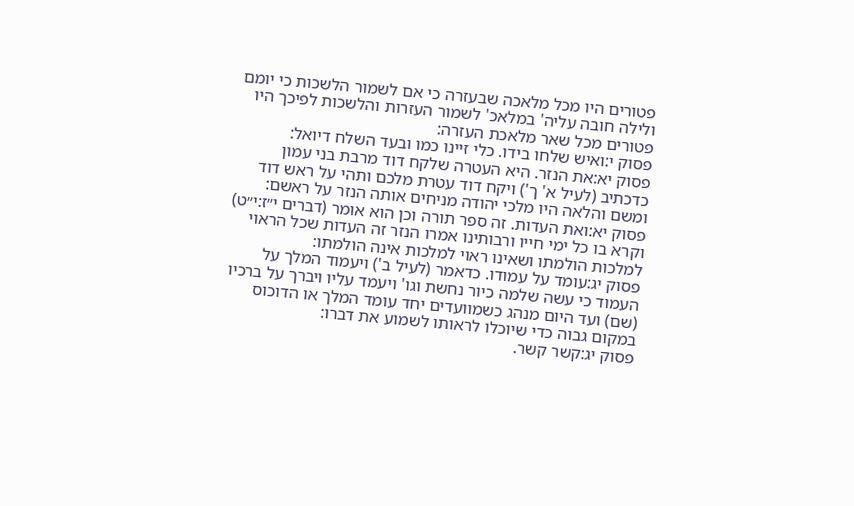פטורים היו מכל מלאכה שבעזרה כי אם לשמור הלשכות כי יומם ולילה חובה עליה' במלאכ' לשמור העזרות והלשכות לפיכך היו פטורים מכל שאר מלאכת העזרה:
פסוק י:ואיש שלחו בידו. כלי זיינו כמו ובעד השלח דיואל:
פסוק יא:את הנזר. היא העטרה שלקח דוד מרבת בני עמון כדכתיב (לעיל א' ך') ויקח דוד עטרת מלכם ותהי על ראש דוד ומשם והלאה היו מלכי יהודה מניחים אותה הנזר על ראשם:
פסוק יא:ואת העדות. זה ספר תורה וכן הוא אומר (דברים י״ז:י״ט) וקרא בו כל ימי חייו ורבותינו אמרו הנזר זה העדות שכל הראוי למלכות הולמתו ושאינו ראוי למלכות אינה הולמתו:
פסוק יג:עומד על עמודו. כדאמר (לעיל ב') ויעמוד המלך על העמוד כי עשה שלמה כיור נחשת וגו' ויעמד עליו ויברך על ברכיו (שם) ועד היום מנהג כשמוועדים יחד עומד המלך או הדוכוס במקום גבוה כדי שיוכלו לראותו לשמוע את דברו:
פסוק יג:קשר קשר.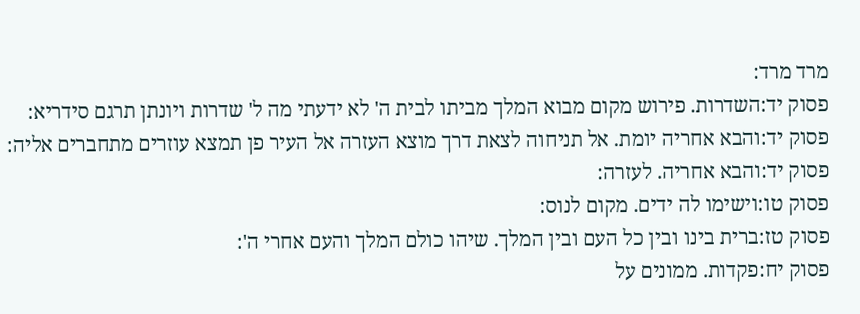מרד מרד:
פסוק יד:השדרות. פירוש מקום מבוא המלך מביתו לבית ה' לא ידעתי מה ל' שדרות ויונתן תרגם סידריא:
פסוק יד:והבא אחריה יומת. אל תניחוה לצאת דרך מוצא העזרה אל העיר פן תמצא עוזרים מתחברים אליה:
פסוק יד:והבא אחריה. לעזרה:
פסוק טו:וישימו לה ידים. מקום לנוס:
פסוק טז:ברית בינו ובין כל העם ובין המלך. שיהו כולם המלך והעם אחרי ה':
פסוק יח:פקדות. ממונים על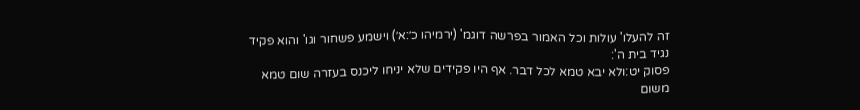זה להעלו' עולות וכל האמור בפרשה דוגמ' (ירמיהו כ׳:א׳) וישמע פשחור וגו' והוא פקיד נגיד בית ה':
פסוק יט:ולא יבא טמא לכל דבר. אף היו פקידים שלא יניחו ליכנס בעזרה שום טמא משום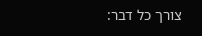צורך כל דבר: